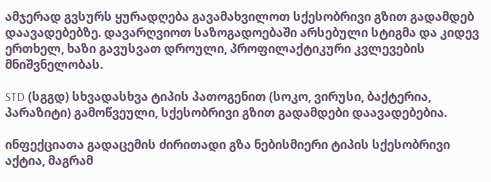ამჯერად გვსურს ყურადღება გავამახვილოთ სქესობრივი გზით გადამდებ დაავადებებზე. დავარღვიოთ საზოგადოებაში არსებული სტიგმა და კიდევ ერთხელ, ხაზი გავუსვათ დროული, პროფილაქტიკური კვლევების მნიშვნელობას.

STD (სგგდ) სხვადასხვა ტიპის პათოგენით (სოკო, ვირუსი, ბაქტერია, პარაზიტი) გამოწვეული, სქესობრივი გზით გადამდები დაავადებებია.

ინფექციათა გადაცემის ძირითადი გზა ნებისმიერი ტიპის სქესობრივი აქტია, მაგრამ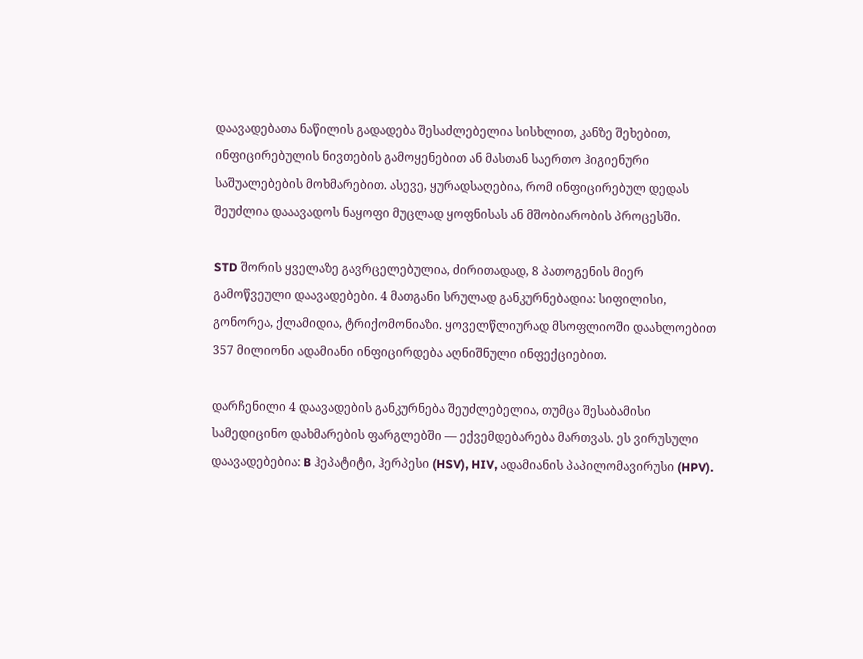დაავადებათა ნაწილის გადადება შესაძლებელია სისხლით, კანზე შეხებით, ინფიცირებულის ნივთების გამოყენებით ან მასთან საერთო ჰიგიენური საშუალებების მოხმარებით. ასევე, ყურადსაღებია, რომ ინფიცირებულ დედას შეუძლია დააავადოს ნაყოფი მუცლად ყოფნისას ან მშობიარობის პროცესში.

STD შორის ყველაზე გავრცელებულია, ძირითადად, 8 პათოგენის მიერ გამოწვეული დაავადებები. 4 მათგანი სრულად განკურნებადია: სიფილისი, გონორეა, ქლამიდია, ტრიქომონიაზი. ყოველწლიურად მსოფლიოში დაახლოებით 357 მილიონი ადამიანი ინფიცირდება აღნიშნული ინფექციებით.

დარჩენილი 4 დაავადების განკურნება შეუძლებელია, თუმცა შესაბამისი სამედიცინო დახმარების ფარგლებში — ექვემდებარება მართვას. ეს ვირუსული დაავადებებია: B ჰეპატიტი, ჰერპესი (HSV), HIV, ადამიანის პაპილომავირუსი (HPV).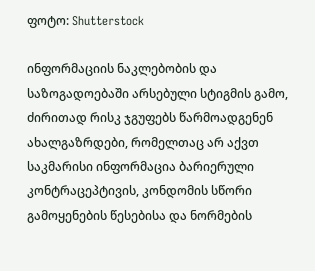ფოტო: Shutterstock

ინფორმაციის ნაკლებობის და საზოგადოებაში არსებული სტიგმის გამო, ძირითად რისკ ჯგუფებს წარმოადგენენ ახალგაზრდები, რომელთაც არ აქვთ საკმარისი ინფორმაცია ბარიერული კონტრაცეპტივის, კონდომის სწორი გამოყენების წესებისა და ნორმების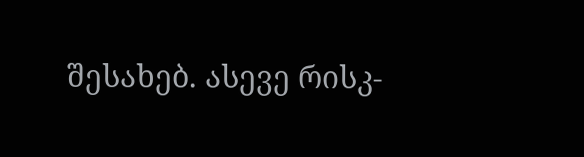შესახებ. ასევე რისკ-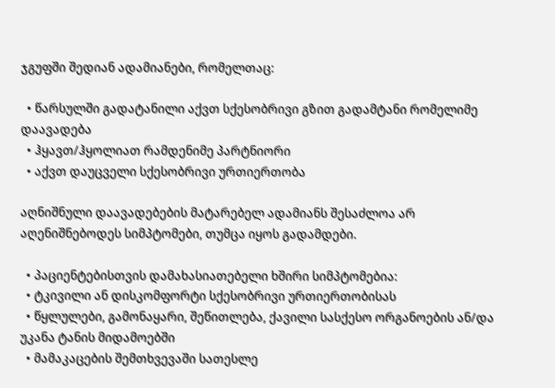ჯგუფში შედიან ადამიანები, რომელთაც:

  • წარსულში გადატანილი აქვთ სქესობრივი გზით გადამტანი რომელიმე დაავადება
  • ჰყავთ/ჰყოლიათ რამდენიმე პარტნიორი
  • აქვთ დაუცველი სქესობრივი ურთიერთობა

აღნიშნული დაავადებების მატარებელ ადამიანს შესაძლოა არ აღენიშნებოდეს სიმპტომები, თუმცა იყოს გადამდები.

  • პაციენტებისთვის დამახასიათებელი ხშირი სიმპტომებია:
  • ტკივილი ან დისკომფორტი სქესობრივი ურთიერთობისას
  • წყლულები, გამონაყარი, შეწითლება, ქავილი სასქესო ორგანოების ან/და უკანა ტანის მიდამოებში
  • მამაკაცების შემთხვევაში სათესლე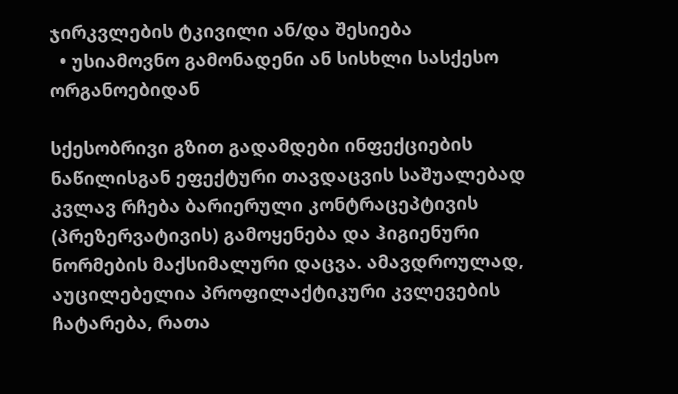ჯირკვლების ტკივილი ან/და შესიება
  • უსიამოვნო გამონადენი ან სისხლი სასქესო ორგანოებიდან

სქესობრივი გზით გადამდები ინფექციების ნაწილისგან ეფექტური თავდაცვის საშუალებად კვლავ რჩება ბარიერული კონტრაცეპტივის (პრეზერვატივის) გამოყენება და ჰიგიენური ნორმების მაქსიმალური დაცვა. ამავდროულად, აუცილებელია პროფილაქტიკური კვლევების ჩატარება, რათა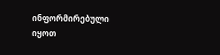ინფორმირებული იყოთ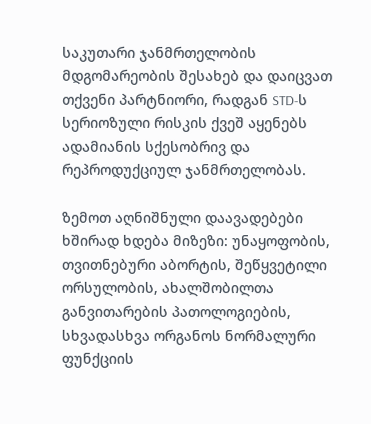საკუთარი ჯანმრთელობის მდგომარეობის შესახებ და დაიცვათ თქვენი პარტნიორი, რადგან STD-ს სერიოზული რისკის ქვეშ აყენებს ადამიანის სქესობრივ და რეპროდუქციულ ჯანმრთელობას.

ზემოთ აღნიშნული დაავადებები ხშირად ხდება მიზეზი: უნაყოფობის, თვითნებური აბორტის, შეწყვეტილი ორსულობის, ახალშობილთა განვითარების პათოლოგიების, სხვადასხვა ორგანოს ნორმალური ფუნქციის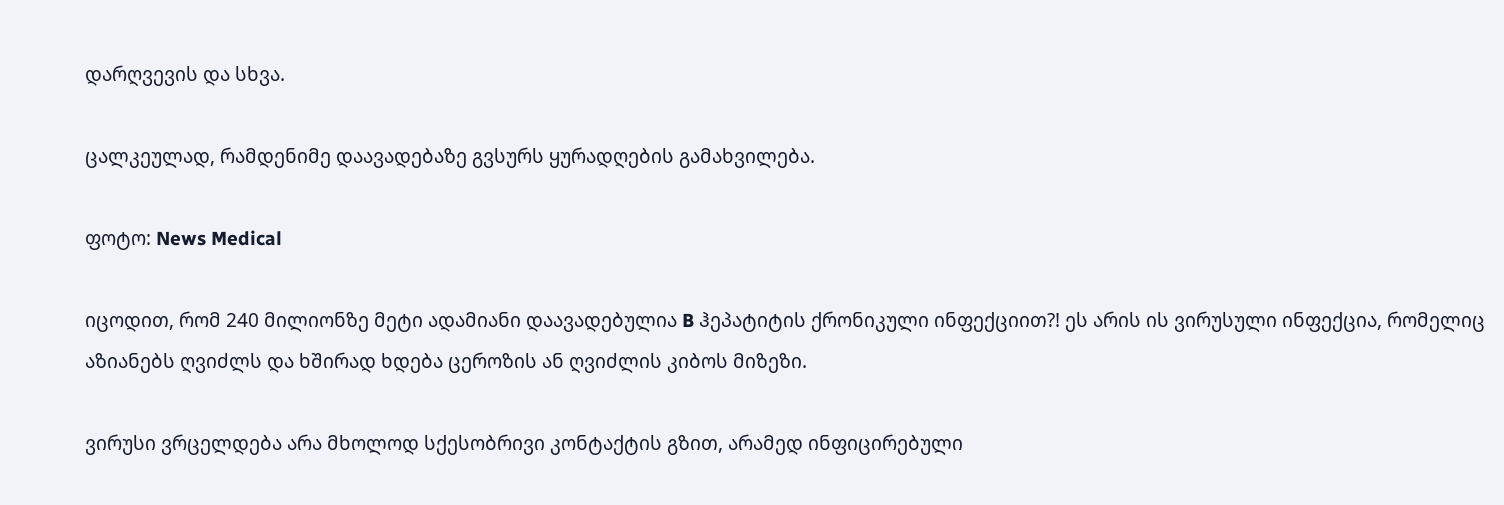დარღვევის და სხვა.

ცალკეულად, რამდენიმე დაავადებაზე გვსურს ყურადღების გამახვილება.

ფოტო: News Medical

იცოდით, რომ 240 მილიონზე მეტი ადამიანი დაავადებულია B ჰეპატიტის ქრონიკული ინფექციით?! ეს არის ის ვირუსული ინფექცია, რომელიც აზიანებს ღვიძლს და ხშირად ხდება ცეროზის ან ღვიძლის კიბოს მიზეზი.

ვირუსი ვრცელდება არა მხოლოდ სქესობრივი კონტაქტის გზით, არამედ ინფიცირებული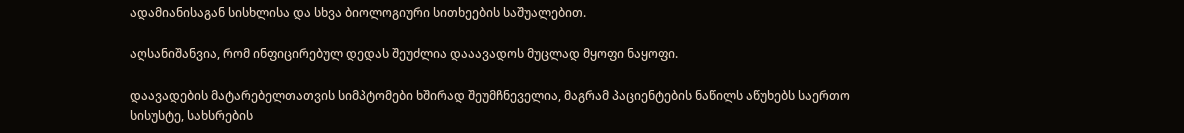ადამიანისაგან სისხლისა და სხვა ბიოლოგიური სითხეების საშუალებით.

აღსანიშანვია, რომ ინფიცირებულ დედას შეუძლია დააავადოს მუცლად მყოფი ნაყოფი.

დაავადების მატარებელთათვის სიმპტომები ხშირად შეუმჩნეველია, მაგრამ პაციენტების ნაწილს აწუხებს საერთო სისუსტე, სახსრების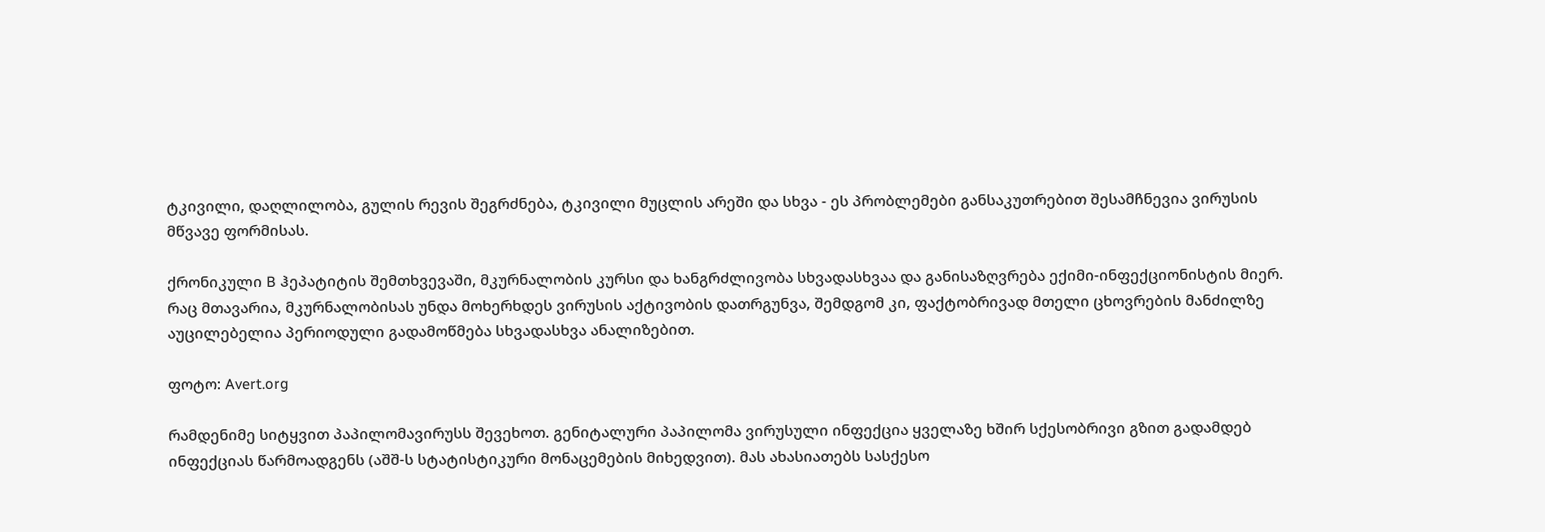ტკივილი, დაღლილობა, გულის რევის შეგრძნება, ტკივილი მუცლის არეში და სხვა - ეს პრობლემები განსაკუთრებით შესამჩნევია ვირუსის მწვავე ფორმისას.

ქრონიკული B ჰეპატიტის შემთხვევაში, მკურნალობის კურსი და ხანგრძლივობა სხვადასხვაა და განისაზღვრება ექიმი-ინფექციონისტის მიერ. რაც მთავარია, მკურნალობისას უნდა მოხერხდეს ვირუსის აქტივობის დათრგუნვა, შემდგომ კი, ფაქტობრივად მთელი ცხოვრების მანძილზე აუცილებელია პერიოდული გადამოწმება სხვადასხვა ანალიზებით.

ფოტო: Avert.org

რამდენიმე სიტყვით პაპილომავირუსს შევეხოთ. გენიტალური პაპილომა ვირუსული ინფექცია ყველაზე ხშირ სქესობრივი გზით გადამდებ ინფექციას წარმოადგენს (აშშ-ს სტატისტიკური მონაცემების მიხედვით). მას ახასიათებს სასქესო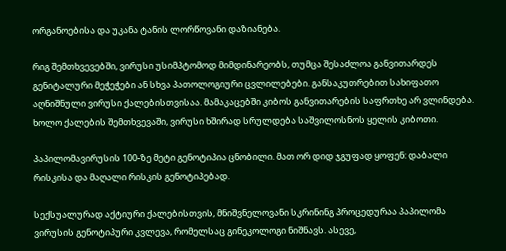ორგანოებისა და უკანა ტანის ლორწოვანი დაზიანება.

რიგ შემთხვევებში, ვირუსი უსიმპტომოდ მიმდინარეობს, თუმცა შესაძლოა განვითარდეს გენიტალური მეჭეჭები ან სხვა პათოლოგიური ცვლილებები. განსაკუთრებით სახიფათო აღნიშნული ვირუსი ქალებისთვისაა. მამაკაცებში კიბოს განვითარების საფრთხე არ ვლინდება. ხოლო ქალების შემთხვევაში, ვირუსი ხშირად სრულდება საშვილოსნოს ყელის კიბოთი.

პაპილომავირუსის 100-ზე მეტი გენოტიპია ცნობილი. მათ ორ დიდ ჯგუფად ყოფენ: დაბალი რისკისა და მაღალი რისკის გენოტიპებად.

სექსუალურად აქტიური ქალებისთვის, მნიშვნელოვანი სკრინინგ პროცედურაა პაპილომა ვირუსის გენოტიპური კვლევა, რომელსაც გინეკოლოგი ნიშნავს. ასევე,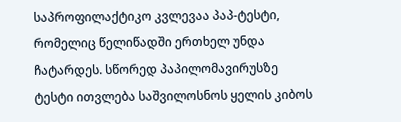საპროფილაქტიკო კვლევაა პაპ-ტესტი, რომელიც წელიწადში ერთხელ უნდა ჩატარდეს. სწორედ პაპილომავირუსზე ტესტი ითვლება საშვილოსნოს ყელის კიბოს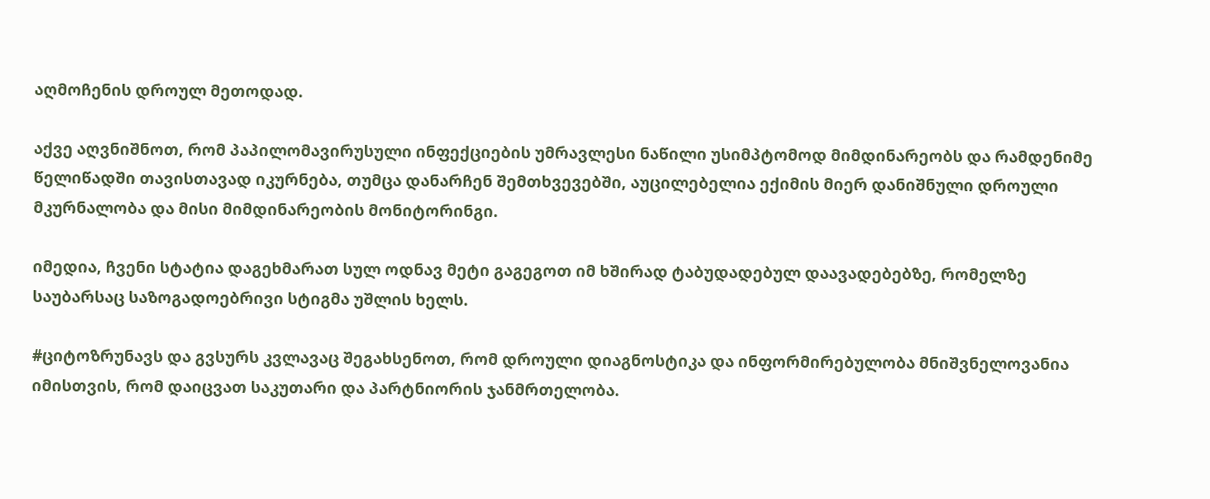აღმოჩენის დროულ მეთოდად.

აქვე აღვნიშნოთ, რომ პაპილომავირუსული ინფექციების უმრავლესი ნაწილი უსიმპტომოდ მიმდინარეობს და რამდენიმე წელიწადში თავისთავად იკურნება, თუმცა დანარჩენ შემთხვევებში, აუცილებელია ექიმის მიერ დანიშნული დროული მკურნალობა და მისი მიმდინარეობის მონიტორინგი.

იმედია, ჩვენი სტატია დაგეხმარათ სულ ოდნავ მეტი გაგეგოთ იმ ხშირად ტაბუდადებულ დაავადებებზე, რომელზე საუბარსაც საზოგადოებრივი სტიგმა უშლის ხელს.

#ციტოზრუნავს და გვსურს კვლავაც შეგახსენოთ, რომ დროული დიაგნოსტიკა და ინფორმირებულობა მნიშვნელოვანია იმისთვის, რომ დაიცვათ საკუთარი და პარტნიორის ჯანმრთელობა.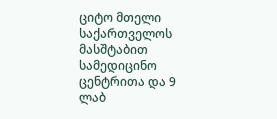ციტო მთელი საქართველოს მასშტაბით სამედიცინო ცენტრითა და 9 ლაბ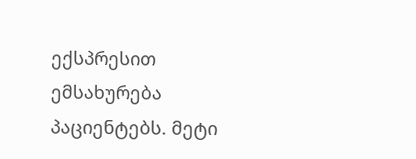ექსპრესით ემსახურება პაციენტებს. მეტი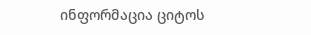ინფორმაცია ციტოს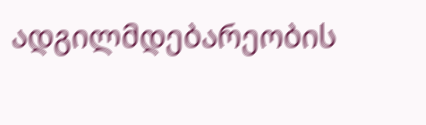ადგილმდებარეობის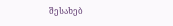შესახებ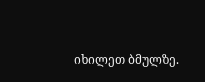იხილეთ ბმულზე.